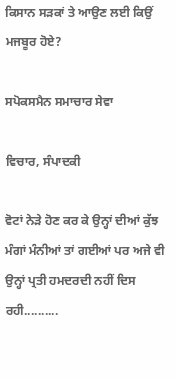ਕਿਸਾਨ ਸੜਕਾਂ ਤੇ ਆਉਣ ਲਈ ਕਿਉਂ ਮਜਬੂਰ ਹੋਏ?

ਸਪੋਕਸਮੈਨ ਸਮਾਚਾਰ ਸੇਵਾ

ਵਿਚਾਰ, ਸੰਪਾਦਕੀ

ਵੋਟਾਂ ਨੇੜੇ ਹੋਣ ਕਰ ਕੇ ਉਨ੍ਹਾਂ ਦੀਆਂ ਕੁੱਝ ਮੰਗਾਂ ਮੰਨੀਆਂ ਤਾਂ ਗਈਆਂ ਪਰ ਅਜੇ ਵੀ ਉਨ੍ਹਾਂ ਪ੍ਰਤੀ ਹਮਦਰਦੀ ਨਹੀਂ ਦਿਸ ਰਹੀ..........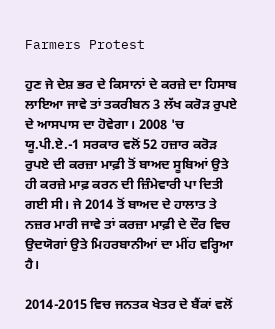Farmers Protest

ਹੁਣ ਜੇ ਦੇਸ਼ ਭਰ ਦੇ ਕਿਸਾਨਾਂ ਦੇ ਕਰਜ਼ੇ ਦਾ ਹਿਸਾਬ ਲਾਇਆ ਜਾਵੇ ਤਾਂ ਤਕਰੀਬਨ 3 ਲੱਖ ਕਰੋੜ ਰੁਪਏ ਦੇ ਆਸਪਾਸ ਦਾ ਹੋਵੇਗਾ। 2008 'ਚ ਯੂ.ਪੀ.ਏ.-1 ਸਰਕਾਰ ਵਲੋਂ 52 ਹਜ਼ਾਰ ਕਰੋੜ ਰੁਪਏ ਦੀ ਕਰਜ਼ਾ ਮਾਫ਼ੀ ਤੋਂ ਬਾਅਦ ਸੂਬਿਆਂ ਉਤੇ ਹੀ ਕਰਜ਼ੇ ਮਾਫ਼ ਕਰਨ ਦੀ ਜ਼ਿੰਮੇਵਾਰੀ ਪਾ ਦਿਤੀ ਗਈ ਸੀ। ਜੇ 2014 ਤੋਂ ਬਾਅਦ ਦੇ ਹਾਲਾਤ ਤੇ ਨਜ਼ਰ ਮਾਰੀ ਜਾਵੇ ਤਾਂ ਕਰਜ਼ਾ ਮਾਫ਼ੀ ਦੇ ਦੌਰ ਵਿਚ ਉਦਯੋਗਾਂ ਉਤੇ ਮਿਹਰਬਾਨੀਆਂ ਦਾ ਮੀਂਹ ਵਰ੍ਹਿਆ ਹੈ।

2014-2015 ਵਿਚ ਜਨਤਕ ਖੇਤਰ ਦੇ ਬੈਂਕਾਂ ਵਲੋਂ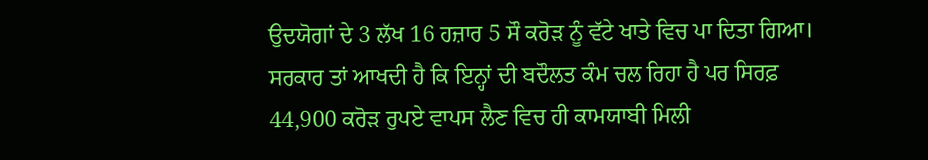ਉਦਯੋਗਾਂ ਦੇ 3 ਲੱਖ 16 ਹਜ਼ਾਰ 5 ਸੌ ਕਰੋੜ ਨੂੰ ਵੱਟੇ ਖਾਤੇ ਵਿਚ ਪਾ ਦਿਤਾ ਗਿਆ। ਸਰਕਾਰ ਤਾਂ ਆਖਦੀ ਹੈ ਕਿ ਇਨ੍ਹਾਂ ਦੀ ਬਦੌਲਤ ਕੰਮ ਚਲ ਰਿਹਾ ਹੈ ਪਰ ਸਿਰਫ਼ 44,900 ਕਰੋੜ ਰੁਪਏ ਵਾਪਸ ਲੈਣ ਵਿਚ ਹੀ ਕਾਮਯਾਬੀ ਮਿਲੀ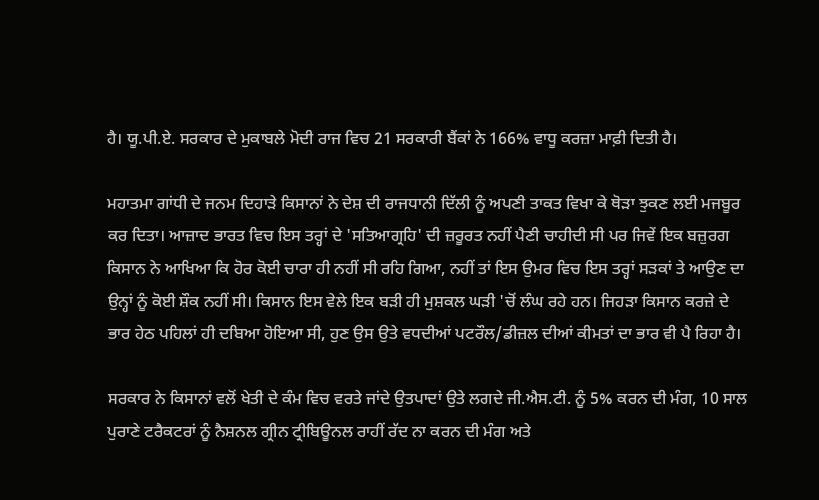ਹੈ। ਯੂ.ਪੀ.ਏ. ਸਰਕਾਰ ਦੇ ਮੁਕਾਬਲੇ ਮੋਦੀ ਰਾਜ ਵਿਚ 21 ਸਰਕਾਰੀ ਬੈਂਕਾਂ ਨੇ 166% ਵਾਧੂ ਕਰਜ਼ਾ ਮਾਫ਼ੀ ਦਿਤੀ ਹੈ।

ਮਹਾਤਮਾ ਗਾਂਧੀ ਦੇ ਜਨਮ ਦਿਹਾੜੇ ਕਿਸਾਨਾਂ ਨੇ ਦੇਸ਼ ਦੀ ਰਾਜਧਾਨੀ ਦਿੱਲੀ ਨੂੰ ਅਪਣੀ ਤਾਕਤ ਵਿਖਾ ਕੇ ਥੋੜਾ ਝੁਕਣ ਲਈ ਮਜਬੂਰ ਕਰ ਦਿਤਾ। ਆਜ਼ਾਦ ਭਾਰਤ ਵਿਚ ਇਸ ਤਰ੍ਹਾਂ ਦੇ 'ਸਤਿਆਗ੍ਰਹਿ' ਦੀ ਜ਼ਰੂਰਤ ਨਹੀਂ ਪੈਣੀ ਚਾਹੀਦੀ ਸੀ ਪਰ ਜਿਵੇਂ ਇਕ ਬਜ਼ੁਰਗ ਕਿਸਾਨ ਨੇ ਆਖਿਆ ਕਿ ਹੋਰ ਕੋਈ ਚਾਰਾ ਹੀ ਨਹੀਂ ਸੀ ਰਹਿ ਗਿਆ, ਨਹੀਂ ਤਾਂ ਇਸ ਉਮਰ ਵਿਚ ਇਸ ਤਰ੍ਹਾਂ ਸੜਕਾਂ ਤੇ ਆਉਣ ਦਾ ਉਨ੍ਹਾਂ ਨੂੰ ਕੋਈ ਸ਼ੌਕ ਨਹੀਂ ਸੀ। ਕਿਸਾਨ ਇਸ ਵੇਲੇ ਇਕ ਬੜੀ ਹੀ ਮੁਸ਼ਕਲ ਘੜੀ 'ਚੋਂ ਲੰਘ ਰਹੇ ਹਨ। ਜਿਹੜਾ ਕਿਸਾਨ ਕਰਜ਼ੇ ਦੇ ਭਾਰ ਹੇਠ ਪਹਿਲਾਂ ਹੀ ਦਬਿਆ ਹੋਇਆ ਸੀ, ਹੁਣ ਉਸ ਉਤੇ ਵਧਦੀਆਂ ਪਟਰੌਲ/ਡੀਜ਼ਲ ਦੀਆਂ ਕੀਮਤਾਂ ਦਾ ਭਾਰ ਵੀ ਪੈ ਰਿਹਾ ਹੈ।

ਸਰਕਾਰ ਨੇ ਕਿਸਾਨਾਂ ਵਲੋਂ ਖੇਤੀ ਦੇ ਕੰਮ ਵਿਚ ਵਰਤੇ ਜਾਂਦੇ ਉਤਪਾਦਾਂ ਉਤੇ ਲਗਦੇ ਜੀ.ਐਸ.ਟੀ. ਨੂੰ 5% ਕਰਨ ਦੀ ਮੰਗ, 10 ਸਾਲ ਪੁਰਾਣੇ ਟਰੈਕਟਰਾਂ ਨੂੰ ਨੈਸ਼ਨਲ ਗ੍ਰੀਨ ਟ੍ਰੀਬਿਊਨਲ ਰਾਹੀਂ ਰੱਦ ਨਾ ਕਰਨ ਦੀ ਮੰਗ ਅਤੇ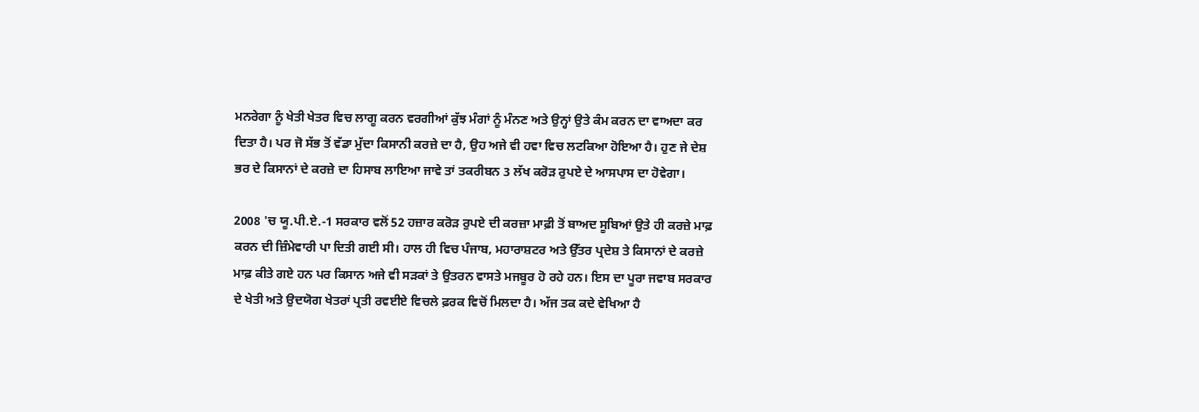ਮਨਰੇਗਾ ਨੂੰ ਖੇਤੀ ਖੇਤਰ ਵਿਚ ਲਾਗੂ ਕਰਨ ਵਰਗੀਆਂ ਕੁੱਝ ਮੰਗਾਂ ਨੂੰ ਮੰਨਣ ਅਤੇ ਉਨ੍ਹਾਂ ਉਤੇ ਕੰਮ ਕਰਨ ਦਾ ਵਾਅਦਾ ਕਰ ਦਿਤਾ ਹੈ। ਪਰ ਜੋ ਸੱਭ ਤੋਂ ਵੱਡਾ ਮੁੱਦਾ ਕਿਸਾਨੀ ਕਰਜ਼ੇ ਦਾ ਹੈ, ਉਹ ਅਜੇ ਵੀ ਹਵਾ ਵਿਚ ਲਟਕਿਆ ਹੋਇਆ ਹੈ। ਹੁਣ ਜੇ ਦੇਸ਼ ਭਰ ਦੇ ਕਿਸਾਨਾਂ ਦੇ ਕਰਜ਼ੇ ਦਾ ਹਿਸਾਬ ਲਾਇਆ ਜਾਵੇ ਤਾਂ ਤਕਰੀਬਨ 3 ਲੱਖ ਕਰੋੜ ਰੁਪਏ ਦੇ ਆਸਪਾਸ ਦਾ ਹੋਵੇਗਾ।

2008 'ਚ ਯੂ.ਪੀ.ਏ.-1 ਸਰਕਾਰ ਵਲੋਂ 52 ਹਜ਼ਾਰ ਕਰੋੜ ਰੁਪਏ ਦੀ ਕਰਜ਼ਾ ਮਾਫ਼ੀ ਤੋਂ ਬਾਅਦ ਸੂਬਿਆਂ ਉਤੇ ਹੀ ਕਰਜ਼ੇ ਮਾਫ਼ ਕਰਨ ਦੀ ਜ਼ਿੰਮੇਵਾਰੀ ਪਾ ਦਿਤੀ ਗਈ ਸੀ। ਹਾਲ ਹੀ ਵਿਚ ਪੰਜਾਬ, ਮਹਾਰਾਸ਼ਟਰ ਅਤੇ ਉੱਤਰ ਪ੍ਰਦੇਸ਼ ਤੇ ਕਿਸਾਨਾਂ ਦੇ ਕਰਜ਼ੇ ਮਾਫ਼ ਕੀਤੇ ਗਏ ਹਨ ਪਰ ਕਿਸਾਨ ਅਜੇ ਵੀ ਸੜਕਾਂ ਤੇ ਉਤਰਨ ਵਾਸਤੇ ਮਜਬੂਰ ਹੋ ਰਹੇ ਹਨ। ਇਸ ਦਾ ਪੂਰਾ ਜਵਾਬ ਸਰਕਾਰ ਦੇ ਖੇਤੀ ਅਤੇ ਉਦਯੋਗ ਖੇਤਰਾਂ ਪ੍ਰਤੀ ਰਵਈਏ ਵਿਚਲੇ ਫ਼ਰਕ ਵਿਚੋਂ ਮਿਲਦਾ ਹੈ। ਅੱਜ ਤਕ ਕਦੇ ਵੇਖਿਆ ਹੈ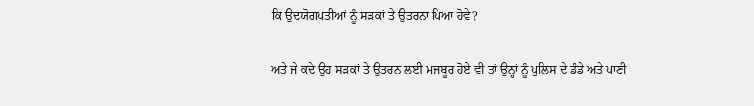ਕਿ ਉਦਯੋਗਪਤੀਆਂ ਨੂੰ ਸੜਕਾਂ ਤੇ ਉਤਰਨਾ ਪਿਆ ਹੋਵੇ?

ਅਤੇ ਜੇ ਕਦੇ ਉਹ ਸੜਕਾਂ ਤੇ ਉਤਰਨ ਲਈ ਮਜਬੂਰ ਹੋਏ ਵੀ ਤਾਂ ਉਨ੍ਹਾਂ ਨੂੰ ਪੁਲਿਸ ਦੇ ਡੰਡੇ ਅਤੇ ਪਾਣੀ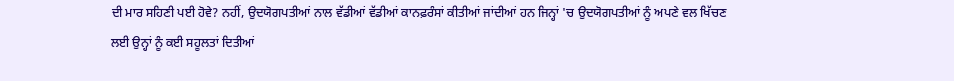ਦੀ ਮਾਰ ਸਹਿਣੀ ਪਈ ਹੋਵੇ? ਨਹੀਂ, ਉਦਯੋਗਪਤੀਆਂ ਨਾਲ ਵੱਡੀਆਂ ਵੱਡੀਆਂ ਕਾਨਫ਼ਰੰਸਾਂ ਕੀਤੀਆਂ ਜਾਂਦੀਆਂ ਹਨ ਜਿਨ੍ਹਾਂ 'ਚ ਉਦਯੋਗਪਤੀਆਂ ਨੂੰ ਅਪਣੇ ਵਲ ਖਿੱਚਣ ਲਈ ਉਨ੍ਹਾਂ ਨੂੰ ਕਈ ਸਹੂਲਤਾਂ ਦਿਤੀਆਂ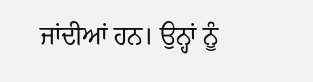ਜਾਂਦੀਆਂ ਹਨ। ਉਨ੍ਹਾਂ ਨੂੰ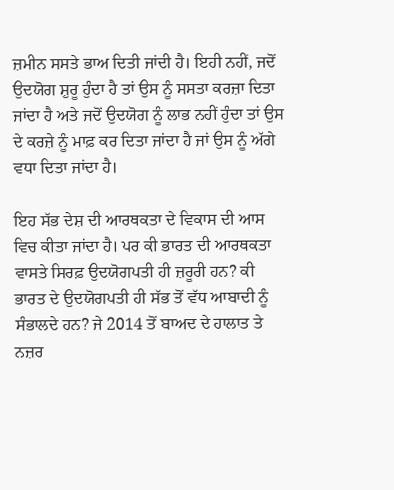ਜ਼ਮੀਨ ਸਸਤੇ ਭਾਅ ਦਿਤੀ ਜਾਂਦੀ ਹੈ। ਇਹੀ ਨਹੀਂ, ਜਦੋਂ ਉਦਯੋਗ ਸ਼ੁਰੂ ਹੁੰਦਾ ਹੈ ਤਾਂ ਉਸ ਨੂੰ ਸਸਤਾ ਕਰਜ਼ਾ ਦਿਤਾ ਜਾਂਦਾ ਹੈ ਅਤੇ ਜਦੋਂ ਉਦਯੋਗ ਨੂੰ ਲਾਭ ਨਹੀਂ ਹੁੰਦਾ ਤਾਂ ਉਸ ਦੇ ਕਰਜ਼ੇ ਨੂੰ ਮਾਫ਼ ਕਰ ਦਿਤਾ ਜਾਂਦਾ ਹੈ ਜਾਂ ਉਸ ਨੂੰ ਅੱਗੇ ਵਧਾ ਦਿਤਾ ਜਾਂਦਾ ਹੈ।

ਇਹ ਸੱਭ ਦੇਸ਼ ਦੀ ਆਰਥਕਤਾ ਦੇ ਵਿਕਾਸ ਦੀ ਆਸ ਵਿਚ ਕੀਤਾ ਜਾਂਦਾ ਹੈ। ਪਰ ਕੀ ਭਾਰਤ ਦੀ ਆਰਥਕਤਾ ਵਾਸਤੇ ਸਿਰਫ਼ ਉਦਯੋਗਪਤੀ ਹੀ ਜ਼ਰੂਰੀ ਹਨ? ਕੀ ਭਾਰਤ ਦੇ ਉਦਯੋਗਪਤੀ ਹੀ ਸੱਭ ਤੋਂ ਵੱਧ ਆਬਾਦੀ ਨੂੰ ਸੰਭਾਲਦੇ ਹਨ? ਜੇ 2014 ਤੋਂ ਬਾਅਦ ਦੇ ਹਾਲਾਤ ਤੇ ਨਜ਼ਰ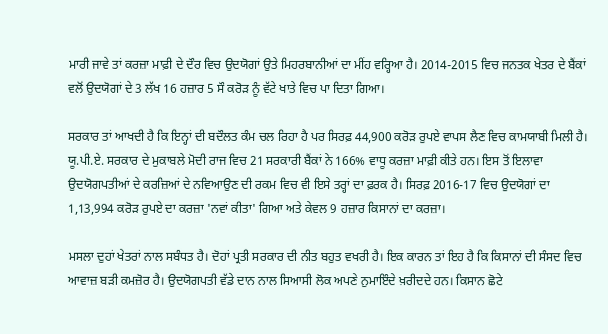ਮਾਰੀ ਜਾਵੇ ਤਾਂ ਕਰਜ਼ਾ ਮਾਫ਼ੀ ਦੇ ਦੌਰ ਵਿਚ ਉਦਯੋਗਾਂ ਉਤੇ ਮਿਹਰਬਾਨੀਆਂ ਦਾ ਮੀਂਹ ਵਰ੍ਹਿਆ ਹੈ। 2014-2015 ਵਿਚ ਜਨਤਕ ਖੇਤਰ ਦੇ ਬੈਂਕਾਂ ਵਲੋਂ ਉਦਯੋਗਾਂ ਦੇ 3 ਲੱਖ 16 ਹਜ਼ਾਰ 5 ਸੌ ਕਰੋੜ ਨੂੰ ਵੱਟੇ ਖਾਤੇ ਵਿਚ ਪਾ ਦਿਤਾ ਗਿਆ।

ਸਰਕਾਰ ਤਾਂ ਆਖਦੀ ਹੈ ਕਿ ਇਨ੍ਹਾਂ ਦੀ ਬਦੌਲਤ ਕੰਮ ਚਲ ਰਿਹਾ ਹੈ ਪਰ ਸਿਰਫ਼ 44,900 ਕਰੋੜ ਰੁਪਏ ਵਾਪਸ ਲੈਣ ਵਿਚ ਕਾਮਯਾਬੀ ਮਿਲੀ ਹੈ। ਯੂ.ਪੀ.ਏ. ਸਰਕਾਰ ਦੇ ਮੁਕਾਬਲੇ ਮੋਦੀ ਰਾਜ ਵਿਚ 21 ਸਰਕਾਰੀ ਬੈਂਕਾਂ ਨੇ 166% ਵਾਧੂ ਕਰਜ਼ਾ ਮਾਫ਼ੀ ਕੀਤੇ ਹਨ। ਇਸ ਤੋਂ ਇਲਾਵਾ ਉਦਯੋਗਪਤੀਆਂ ਦੇ ਕਰਜ਼ਿਆਂ ਦੇ ਨਵਿਆਉਣ ਦੀ ਰਕਮ ਵਿਚ ਵੀ ਇਸੇ ਤਰ੍ਹਾਂ ਦਾ ਫ਼ਰਕ ਹੈ। ਸਿਰਫ਼ 2016-17 ਵਿਚ ਉਦਯੋਗਾਂ ਦਾ 1,13,994 ਕਰੋੜ ਰੁਪਏ ਦਾ ਕਰਜ਼ਾ 'ਨਵਾਂ ਕੀਤਾ' ਗਿਆ ਅਤੇ ਕੇਵਲ 9 ਹਜ਼ਾਰ ਕਿਸਾਨਾਂ ਦਾ ਕਰਜ਼ਾ।

ਮਸਲਾ ਦੁਹਾਂ ਖੇਤਰਾਂ ਨਾਲ ਸਬੰਧਤ ਹੈ। ਦੋਹਾਂ ਪ੍ਰਤੀ ਸਰਕਾਰ ਦੀ ਨੀਤ ਬਹੁਤ ਵਖਰੀ ਹੈ। ਇਕ ਕਾਰਨ ਤਾਂ ਇਹ ਹੈ ਕਿ ਕਿਸਾਨਾਂ ਦੀ ਸੰਸਦ ਵਿਚ ਆਵਾਜ਼ ਬੜੀ ਕਮਜ਼ੋਰ ਹੈ। ਉਦਯੋਗਪਤੀ ਵੱਡੇ ਦਾਨ ਨਾਲ ਸਿਆਸੀ ਲੋਕ ਅਪਣੇ ਨੁਮਾਇੰਦੇ ਖ਼ਰੀਦਦੇ ਹਨ। ਕਿਸਾਨ ਛੋਟੇ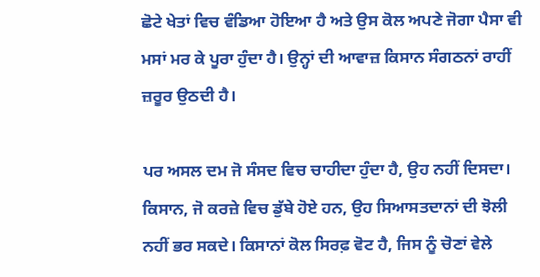ਛੋਟੇ ਖੇਤਾਂ ਵਿਚ ਵੰਡਿਆ ਹੋਇਆ ਹੈ ਅਤੇ ਉਸ ਕੋਲ ਅਪਣੇ ਜੋਗਾ ਪੈਸਾ ਵੀ ਮਸਾਂ ਮਰ ਕੇ ਪੂਰਾ ਹੁੰਦਾ ਹੈ। ਉਨ੍ਹਾਂ ਦੀ ਆਵਾਜ਼ ਕਿਸਾਨ ਸੰਗਠਨਾਂ ਰਾਹੀਂ ਜ਼ਰੂਰ ਉਠਦੀ ਹੈ।

ਪਰ ਅਸਲ ਦਮ ਜੋ ਸੰਸਦ ਵਿਚ ਚਾਹੀਦਾ ਹੁੰਦਾ ਹੈ, ਉਹ ਨਹੀਂ ਦਿਸਦਾ। ਕਿਸਾਨ, ਜੋ ਕਰਜ਼ੇ ਵਿਚ ਡੁੱਬੇ ਹੋਏ ਹਨ, ਉਹ ਸਿਆਸਤਦਾਨਾਂ ਦੀ ਝੋਲੀ ਨਹੀਂ ਭਰ ਸਕਦੇ। ਕਿਸਾਨਾਂ ਕੋਲ ਸਿਰਫ਼ ਵੋਟ ਹੈ, ਜਿਸ ਨੂੰ ਚੋਣਾਂ ਵੇਲੇ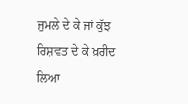ਜੁਮਲੇ ਦੇ ਕੇ ਜਾਂ ਕੁੱਝ ਰਿਸ਼ਵਤ ਦੇ ਕੇ ਖ਼ਰੀਦ ਲਿਆ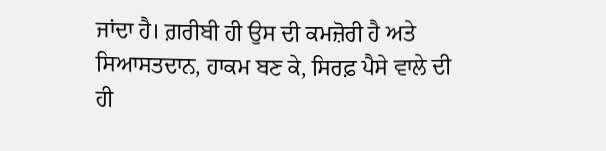ਜਾਂਦਾ ਹੈ। ਗ਼ਰੀਬੀ ਹੀ ਉਸ ਦੀ ਕਮਜ਼ੋਰੀ ਹੈ ਅਤੇ ਸਿਆਸਤਦਾਨ, ਹਾਕਮ ਬਣ ਕੇ, ਸਿਰਫ਼ ਪੈਸੇ ਵਾਲੇ ਦੀ ਹੀ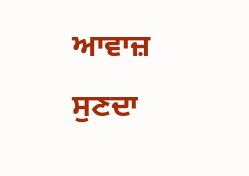ਆਵਾਜ਼ ਸੁਣਦਾ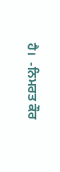ਹੈ।  -ਨਿਮਰਤ ਕੌਰ